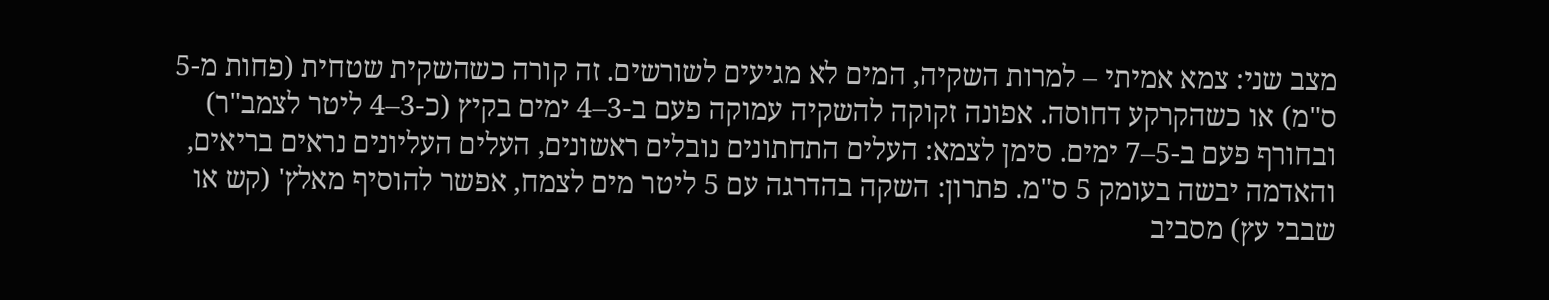מצב שני: צמא אמיתי – למרות השקיה, המים לא מגיעים לשורשים. זה קורה כשהשקית שטחית (פחות מ-5 ס"מ) או כשהקרקע דחוסה. אפונה זקוקה להשקיה עמוקה פעם ב-3–4 ימים בקיץ (כ-3–4 ליטר לצמב"ר) ובחורף פעם ב-5–7 ימים. סימן לצמא: העלים התחתונים נובלים ראשונים, העלים העליונים נראים בריאים, והאדמה יבשה בעומק 5 ס"מ. פתרון: השקה בהדרגה עם 5 ליטר מים לצמח, אפשר להוסיף מאלץ' (קש או שבבי עץ) מסביב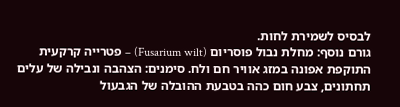לבסיס לשמירת לחות.
גורם נוסף: מחלת נבול פוסריום (Fusarium wilt) – פטרייה קרקעית התוקפת אפונה במזג אוויר חם ולח. סימנים: הצהבה ונבילה של עלים תחתונים, צבע חום כהה בטבעת ההובלה של הגבעול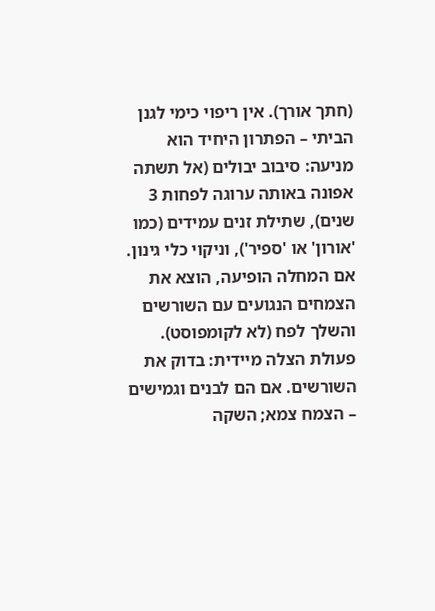(חתך אורך). אין ריפוי כימי לגנן הביתי – הפתרון היחיד הוא מניעה: סיבוב יבולים (אל תשתה אפונה באותה ערוגה לפחות 3 שנים), שתילת זנים עמידים (כמו 'אורון' או 'ספיר'), וניקוי כלי גינון. אם המחלה הופיעה, הוצא את הצמחים הנגועים עם השורשים והשלך לפח (לא לקומפוסט).
פעולת הצלה מיידית: בדוק את השורשים. אם הם לבנים וגמישים – הצמח צמא; השקה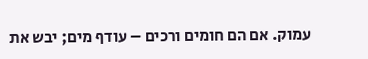עמוק. אם הם חומים ורכים – עודף מים; יבש את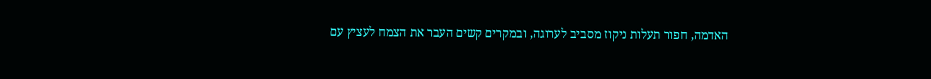האדמה, חפור תעלות ניקוז מסביב לערוגה, ובמקרים קשים העבר את הצמח לעציץ עם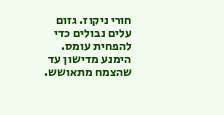חורי ניקוז. גזום עלים נבולים כדי להפחית עומס. הימנע מדישון עד שהצמח מתאושש.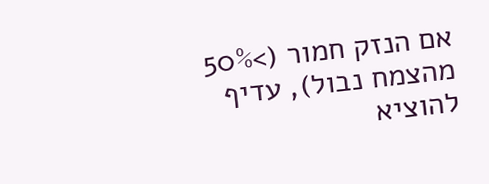אם הנזק חמור (>50% מהצמח נבול), עדיף להוציא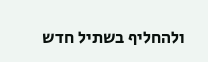ולהחליף בשתיל חדש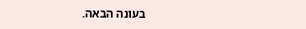בעונה הבאה.